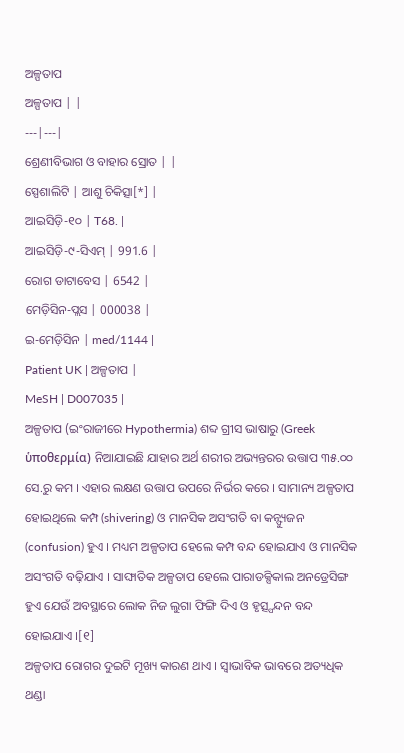ଅଳ୍ପତାପ
ଅଳ୍ପତାପ | |
---|---|
ଶ୍ରେଣୀବିଭାଗ ଓ ବାହାର ସ୍ରୋତ | |
ସ୍ପେଶାଲିଟି | ଆଶୁ ଚିକିତ୍ସା[*] |
ଆଇସିଡ଼ି-୧୦ | T68. |
ଆଇସିଡ଼ି-୯-ସିଏମ୍ | 991.6 |
ରୋଗ ଡାଟାବେସ | 6542 |
ମେଡ଼ିସିନ-ପ୍ଲସ | 000038 |
ଇ-ମେଡ଼ିସିନ | med/1144 |
Patient UK | ଅଳ୍ପତାପ |
MeSH | D007035 |
ଅଳ୍ପତାପ (ଇଂରାଜୀରେ Hypothermia) ଶବ୍ଦ ଗ୍ରୀସ ଭାଷାରୁ (Greek ὑποθερμία) ନିଆଯାଇଛି ଯାହାର ଅର୍ଥ ଶରୀର ଅଭ୍ୟନ୍ତରର ଉତ୍ତାପ ୩୫.୦୦ ସେ.ରୁ କମ । ଏହାର ଲକ୍ଷଣ ଉତ୍ତାପ ଉପରେ ନିର୍ଭର କରେ । ସାମାନ୍ୟ ଅଳ୍ପତାପ ହୋଇଥିଲେ କମ୍ପ (shivering) ଓ ମାନସିକ ଅସଂଗତି ବା କନ୍ଫ୍ୟୁଜନ (confusion) ହୁଏ । ମଧ୍ୟମ ଅଳ୍ପତାପ ହେଲେ କମ୍ପ ବନ୍ଦ ହୋଇଯାଏ ଓ ମାନସିକ ଅସଂଗତି ବଢ଼ିଯାଏ । ସାଙ୍ଘାତିକ ଅଳ୍ପତାପ ହେଲେ ପାରାଡକ୍ସିକାଲ ଅନଡ୍ରେସିଙ୍ଗ ହୁଏ ଯେଉଁ ଅବସ୍ଥାରେ ଲୋକ ନିଜ ଲୁଗା ଫିଙ୍ଗି ଦିଏ ଓ ହୃତ୍ସ୍ପନ୍ଦନ ବନ୍ଦ ହୋଇଯାଏ ।[୧]
ଅଳ୍ପତାପ ରୋଗର ଦୁଇଟି ମୂଖ୍ୟ କାରଣ ଥାଏ । ସ୍ୱାଭାବିକ ଭାବରେ ଅତ୍ୟଧିକ ଥଣ୍ଡା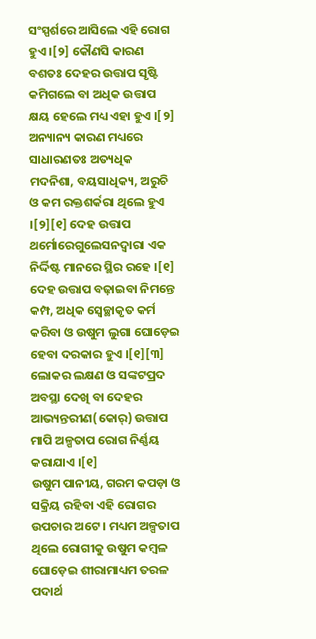ସଂସ୍ପର୍ଶରେ ଆସିଲେ ଏହି ରୋଗ ହୁଏ ।[୨] କୌଣସି କାରଣ ବଶତଃ ଦେହର ଉତ୍ତାପ ସୃଷ୍ଟି କମିଗଲେ ବା ଅଧିକ ଉତ୍ତାପ କ୍ଷୟ ହେଲେ ମଧ୍ୟ ଏହା ହୁଏ ।[୨] ଅନ୍ୟାନ୍ୟ କାରଣ ମଧ୍ୟରେ ସାଧାରଣତଃ ଅତ୍ୟଧିକ ମଦନିଶା, ବୟସାଧିକ୍ୟ, ଅରୁଚି ଓ କମ ରକ୍ତଶର୍କରା ଥିଲେ ହୁଏ ।[୨][୧] ଦେହ ଉତ୍ତାପ ଥର୍ମୋରେଗୁଲେସନଦ୍ୱାରା ଏକ ନିର୍ଦ୍ଦିଷ୍ଟ ମାନରେ ସ୍ଥିର ରହେ ।[୧] ଦେହ ଉତ୍ତାପ ବଢ଼ାଇବା ନିମନ୍ତେ କମ୍ପ, ଅଧିକ ସ୍ୱେଚ୍ଛାକୃତ କର୍ମ କରିବା ଓ ଉଷୁମ ଲୁଗା ଘୋଡ଼େଇ ହେବା ଦରକାର ହୁଏ ।[୧][୩] ଲୋକର ଲକ୍ଷଣ ଓ ସଙ୍କଟପ୍ରଦ ଅବସ୍ଥା ଦେଖି ବା ଦେହର ଆଭ୍ୟନ୍ତରୀଣ(କୋର୍) ଉତ୍ତାପ ମାପି ଅଳ୍ପତାପ ରୋଗ ନିର୍ଣ୍ଣୟ କରାଯାଏ ।[୧]
ଉଷୁମ ପାନୀୟ, ଗରମ କପଡ଼ା ଓ ସକ୍ରିୟ ରହିବା ଏହି ରୋଗର ଉପଚାର ଅଟେ । ମଧ୍ୟମ ଅଳ୍ପତାପ ଥିଲେ ରୋଗୀକୁ ଉଷୁମ କମ୍ବଳ ଘୋଡ଼େଇ ଶୀରାମାଧ୍ୟମ ତରଳ ପଦାର୍ଥ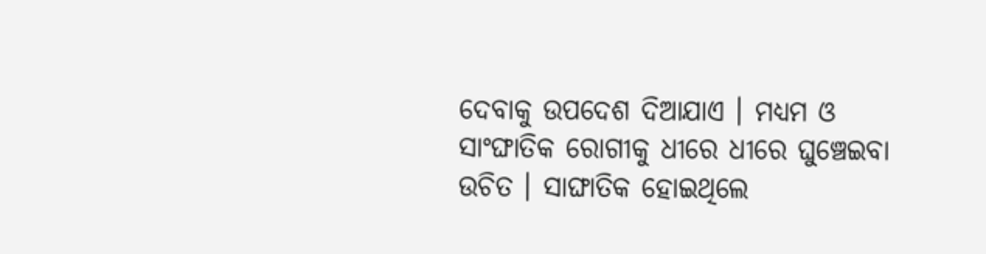ଦେବାକୁ ଉପଦେଶ ଦିଆଯାଏ । ମଧ୍ୟମ ଓ ସାଂଙ୍ଘାତିକ ରୋଗୀକୁ ଧୀରେ ଧୀରେ ଘୁଞ୍ଚେଇବା ଉଚିତ । ସାଙ୍ଘାତିକ ହୋଇଥିଲେ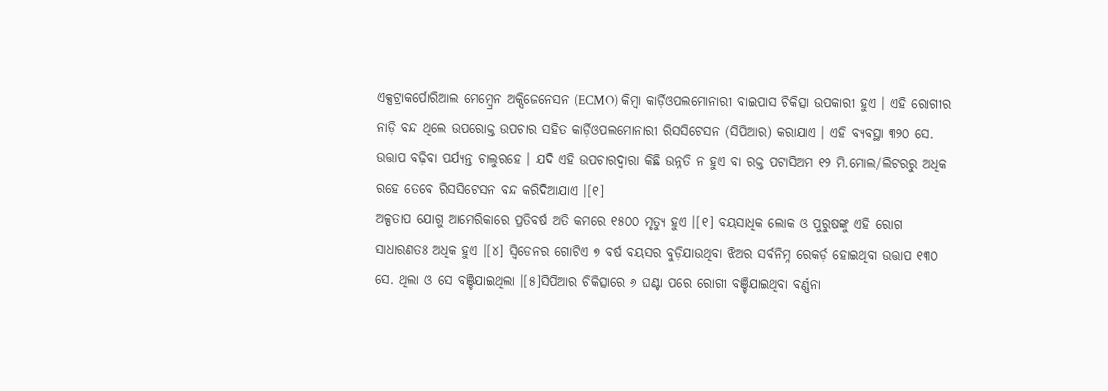ଏକ୍ସଟ୍ରାକର୍ପୋରିଆଲ ମେମ୍ବ୍ରେନ ଅକ୍ସିଜେନେସନ (ECMO) କିମ୍ବା କାର୍ଡ଼ିଓପଲମୋନାରୀ ବାଇପାସ ଚିକିତ୍ସା ଉପକାରୀ ହୁଏ । ଏହି ରୋଗୀର ନାଡ଼ି ବନ୍ଦ ଥିଲେ ଉପରୋକ୍ତ ଉପଚାର ସହିତ କାର୍ଡ଼ିଓପଲମୋନାରୀ ରିସସିଟେସନ (ସିପିଆର) କରାଯାଏ । ଏହି ବ୍ୟବସ୍ଥା ୩୨୦ ସେ. ଉତ୍ତାପ ବଢ଼ିବା ପର୍ଯ୍ୟନ୍ତ ଚାଲୁରହେ । ଯଦି ଏହି ଉପଚାରଦ୍ୱାରା କିଛି ଉନ୍ନତି ନ ହୁଏ ବା ରକ୍ତ ପଟାସିଅମ ୧୨ ମି.ମୋଲ/ଲିଟରରୁ ଅଧିକ ରହେ ତେବେ ରିସସିଟେସନ ବନ୍ଦ କରିଦିଆଯାଏ ।[୧]
ଅଳ୍ପତାପ ଯୋଗୁ ଆମେରିକାରେ ପ୍ରତିବର୍ଷ ଅତି କମରେ ୧୫୦୦ ମୃତ୍ୟୁ ହୁଏ ।[୧] ବୟସାଧିକ ଲୋକ ଓ ପୁରୁଷଙ୍କୁ ଏହି ରୋଗ ସାଧାରଣତଃ ଅଧିକ ହୁଏ ।[୪] ସ୍ୱିଡେନର ଗୋଟିଏ ୭ ବର୍ଷ ବୟସର ବୁଡ଼ିଯାଉଥିବା ଝିଅର ସର୍ବନିମ୍ନ ରେକର୍ଡ଼ ହୋଇଥିବା ଉତ୍ତାପ ୧୩୦ ସେ. ଥିଲା ଓ ସେ ବଞ୍ଚିଯାଇଥିଲା ।[୫]ସିପିଆର ଚିକିତ୍ସାରେ ୬ ଘଣ୍ଟା ପରେ ରୋଗୀ ବଞ୍ଚିଯାଇଥିବା ବର୍ଣ୍ଣନା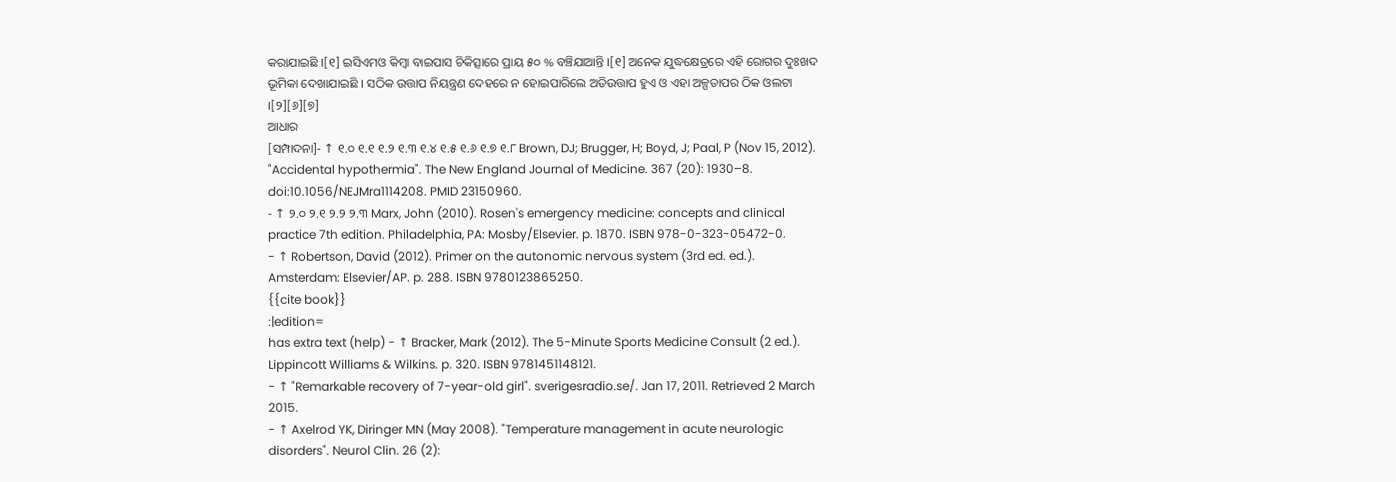କରାଯାଇଛି ।[୧] ଇସିଏମଓ କିମ୍ବା ବାଇପାସ ଚିକିତ୍ସାରେ ପ୍ରାୟ ୫୦ % ବଞ୍ଚିଯାଆନ୍ତି ।[୧] ଅନେକ ଯୁଦ୍ଧକ୍ଷେତ୍ରରେ ଏହି ରୋଗର ଦୁଃଖଦ ଭୂମିକା ଦେଖାଯାଇଛି । ସଠିକ ଉତ୍ତାପ ନିୟନ୍ତ୍ରଣ ଦେହରେ ନ ହୋଇପାରିଲେ ଅତିଉତ୍ତାପ ହୁଏ ଓ ଏହା ଅଳ୍ପତାପର ଠିକ ଓଲଟା ।[୨][୬][୭]
ଆଧାର
[ସମ୍ପାଦନା]- ↑ ୧.୦ ୧.୧ ୧.୨ ୧.୩ ୧.୪ ୧.୫ ୧.୬ ୧.୭ ୧.୮ Brown, DJ; Brugger, H; Boyd, J; Paal, P (Nov 15, 2012). "Accidental hypothermia". The New England Journal of Medicine. 367 (20): 1930–8. doi:10.1056/NEJMra1114208. PMID 23150960.
- ↑ ୨.୦ ୨.୧ ୨.୨ ୨.୩ Marx, John (2010). Rosen's emergency medicine: concepts and clinical practice 7th edition. Philadelphia, PA: Mosby/Elsevier. p. 1870. ISBN 978-0-323-05472-0.
- ↑ Robertson, David (2012). Primer on the autonomic nervous system (3rd ed. ed.). Amsterdam: Elsevier/AP. p. 288. ISBN 9780123865250.
{{cite book}}
:|edition=
has extra text (help) - ↑ Bracker, Mark (2012). The 5-Minute Sports Medicine Consult (2 ed.). Lippincott Williams & Wilkins. p. 320. ISBN 9781451148121.
- ↑ "Remarkable recovery of 7-year-old girl". sverigesradio.se/. Jan 17, 2011. Retrieved 2 March 2015.
- ↑ Axelrod YK, Diringer MN (May 2008). "Temperature management in acute neurologic disorders". Neurol Clin. 26 (2):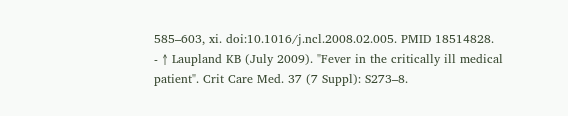585–603, xi. doi:10.1016/j.ncl.2008.02.005. PMID 18514828.
- ↑ Laupland KB (July 2009). "Fever in the critically ill medical patient". Crit Care Med. 37 (7 Suppl): S273–8.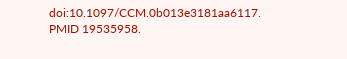doi:10.1097/CCM.0b013e3181aa6117. PMID 19535958.